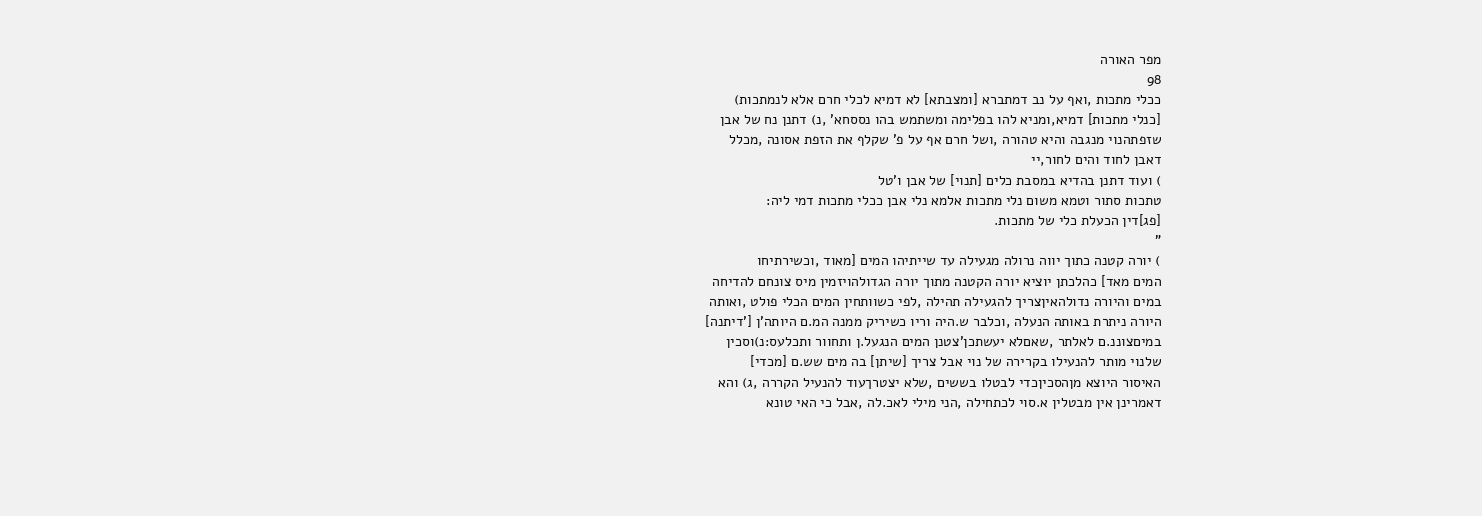מפר האורה
98
ככלי מתכות ,ואף על נב דמתברא [ומצבתא] לא דמיא לכלי חרם אלא לנמתכות)
[כנלי מתכות] דמיא,ומניא להו בפלימה ומשתמש בהו נססחא' ,נ) דתנן נח של אבן
שזפתהנוי מנגבה והיא טהורה ,ושל חרם אף על פ' שקלף את הזפת אסונה ,מכלל
דאבן לחוד והים לחור,יי
) ועוד דתנן בהדיא במסבת כלים [תנוי] של אבן ו'טל
טתכות סתור וטמא משום נלי מתכות אלמא נלי אבן ככלי מתכות דמי ליה:
[פג]דין הכעלת כלי של מתכות.
"
) יורה קטנה כתוך יווה נרולה מגעילה עד שייתיהו המים [מאוד ,וכשירתיחו
המים מאד] כהלכתן יוציא יורה הקטנה מתוך יורה הגדולהויזמין מיס צונחם להדיחה
במים והיורה נדולהאיןצריך להגעילה תהילה ,לפי כשוותחין המים הכלי פולט ,ואותה
היורה ניתרת באותה הנעלה ,וכלבר ש.היה וריו כשיריק ממנה המ.ם היותה'ן ['דיתנה]
במיםצוננ.ם לאלתר ,שאםלא יעשתכן'צטנן המים הנגעל.ן ותחוור ותכלעס:נ)וסכין
שלנוי מותר להנעילו בקרירה של נוי אבל צריך [שיתן] בה מים שש.ם [מכדי]
האיסור היוצא מןהסכיןכדי לבטלו בששים ,שלא יצטרךעוד להנעיל הקררה ,ג) והא
דאמרינן אין מבטלין א.סוי לכתחילה ,הני מילי לאכ.לה ,אבל כי האי טונא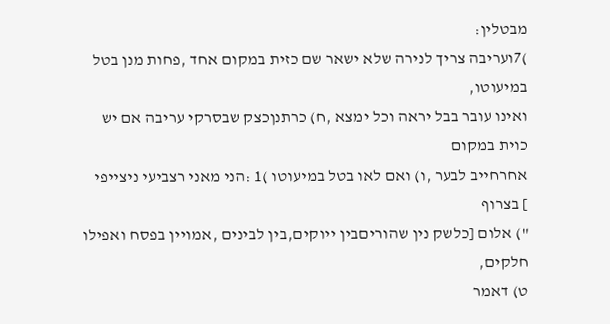מבטלין:
)7ועריבה צריך לנירה שלא ישאר שם כזית במקום אחד ,פחות מנן בטל במיעוטו,
ואינו עובר בבל יראה וכל ימצא ,ח) כרתנןכצק שבסרקי עריבה אם יש כוית במקום
אחרחייב לבער ,ו) ואם לאו בטל במיעוטו )1 :הני מאני רצביעי ניצייפי
] בצרוף
") אלום [כלשק נין שהוריםבין ייוקים,בין לבינים ,אמויין בפסח ואפילו חלקים,
ט) דאמר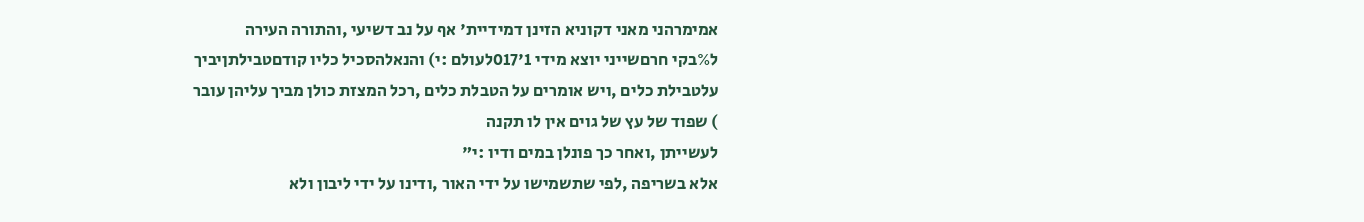אמימרהני מאני דקוניא הזינן דמידיית' אף על נב דשיעי ,והתורה העירה
ל%בקי חרםשייני יוצא מידי 1'017לעולם :י) והנאלהסכיל כליו קודםטבילתןיביך
עלטבילת כלים ,ויש אומרים על הטבלת כלים ,רכל המצזת כולן מביך עליהן עובר
) שפוד של עץ של גוים אין לו תקנה
לעשייתן ,ואחר כך פונלן במים ודיו :י"
אלא בשריפה ,לפי שתשמישו על ידי האור ,ודינו על ידי ליבון ולא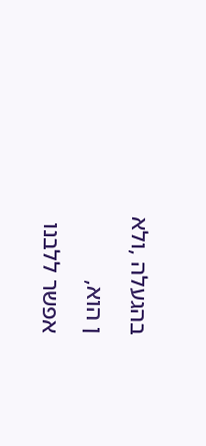בהגעלה ,ולא
ן הוא,
אפשר ללבנו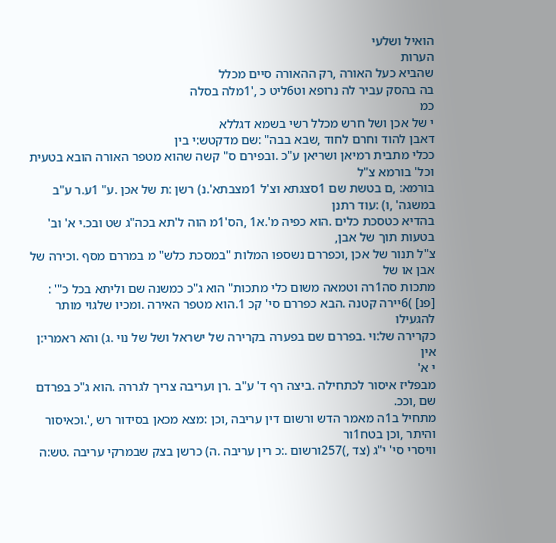הואיל ושלעי
הערות
שהביא כעל האורה ,רק ההאורה סיים מכלל
בה בהסק עביר לה נרופא וט6ליט כ ,'1מלה בסלה
כמ
י של אכן ושל חרש מכלל רשי בשמא דגללא
דאבן להוד וחרם לחוד ,שבא בבה" :שם מדקטש:י בין
ככלי מתבית רמיאן ושריאן ע"כ .ובפירם ס" קשה שהוא מטפר האורה הובא בטעית וכל' בורמא צ"ל
בורמא: ,ם בטשת שם 1סצגתא וצ'ל 1מצבתא'.נ) רשן :ת של אכן .ע" 1ע.ר ע"ב במשגה' ,ו) :עוד רתנן
בהדיא כטסכת כלים .הוא כפיה מ'.א1 ,הס'1מ הוה ל'תא בכה"ג שט ובכ.י א' וב' בטעות תוך של אבן,
צ"ל תנור של אכן ,וכפררם נשספו המלות "במסכת כלש" מ במררם מסף .וכירה של אבן או של
מתכות סה1רה וטמאה משום כלי מתכות" הוא ג"כ כמשנה שם וליתא בכל כ"' :
[פנ] )6יירה קטנה .הבא כפררם סי' קכ 1.הוא מטפר האירה .ומכיו שלגוי מותר להגעילו
כקרירה של:וי .בפררם שם בפערה בקרירה של ישראל ושל של נוי .ג) והא ראמרי:ן אין
י א'
מבפליז איסור לכתחילה .ביצה רף ד' ע"ב .רן ועריבה צריך לגררה .הוא ג"כ בפרדם שם ,וככ.
מתחיל ב1ה מאמר הדש ורשום דין עריבה ,וכן :מצא מכאן בסידור רש ,'.וכאיסור והיתר ,וכן בטח1ור
וויסרי סי' י"ג (צד ,)257ורשום .:כ רין עריבה .ה) כרשן בצק שבמרקי עריבה .טש:ה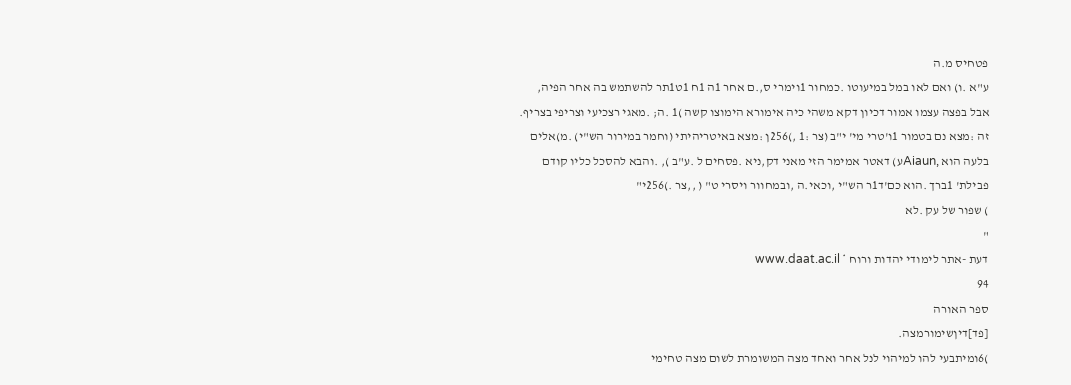פטחיס מ.ה
ע"א .ו) ואם לאו במל במיעוטו .כמחור 1וימרי ס,.ם אחר 1ה 1ח 1ט1תר להשתמש בה אחר הפיה,
אבל בפצה עצמו אמור דכיון דקא משהי כיה אימורא הימוצו קשה )1 .ה; .מאגי רצכיעי וצריפי בצריף.
זה :מצא נם בטמור 1ו'טרי מי' י"ב (צר :1 ,)256ן :מצא באיטריהיתי (וחמר במירור הש"י) .מ)אלים
בלעה הוא ,Aiaunע) דאטר אמימר הזי מאני דק,ניא .פסחים ל .ע"ב ), .והבא להסכל כליו קודם
פבילת' 1ברך .הוא כם'ד1ר הש"י ,וכאי.ה ,ובמחוור ויסרי ט" ( ,,צר .)256י"
) שפור של עק .לא
"
דעת -אתר לימודי יהדות ורוח * www.daat.ac.il
94
ספר האורה
[פד]דיןשימורמצה.
)6ומיתבעי להו למיהוי לנל אחר ואחד מצה המשומרת לשום מצה טחימי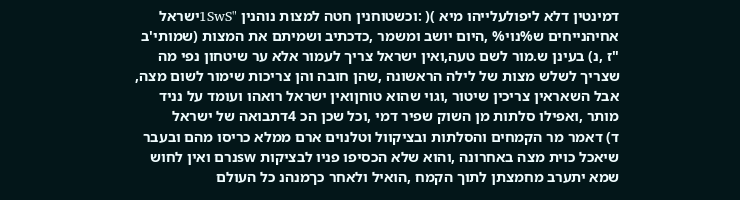דמינטין דלא ליפולעלייהו מיא )( :וכשטוחנין חטה למצות נוהנין "1SwSישראל
אחיהנייחים ש%נוי% ,היום יושב ומשמר ,כדכתיב ושמיתם את המצות (שמותי'ב
"ז ,נ) בעינן ש.מור לשם טעה,ואין ישראל צריך לעמור אלא ער שיטחון נפי מה
שצריך לשלש מצות של לילה הראשונה ,שהן חובה והן צריכות שימור לשום מצה,
אבל השאראין צריכין שיטור ,וגוי שהוא טוחןואין ישראל רואהו ועומד על נניד
מותר ,ואפילו סלתות מן השוק שפיר דמי ,וכל שכן הכ 4דתבואה של ישראל
ד) דאמר מר הקמחים והסלתות ובציקוול וטלנוים ארם ממלא כריסו מהם ובעבר
שיאכל כוית מצה באחרונה ,והוא שלא הכסיפו פניו לבציקות swנרם ואין לחוש
שמא יתערב מחמצתן לתוך הקמח ,הואיל ולאחר כךמנהנ כל העולם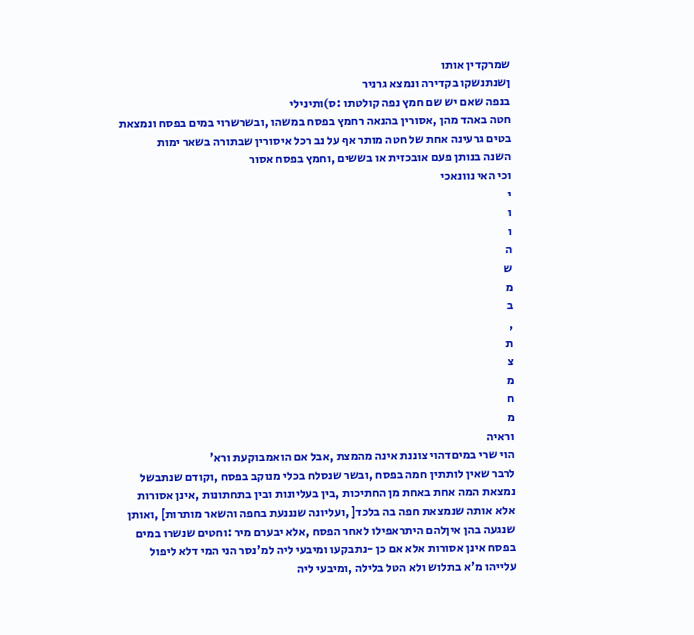שמרקדין אותו
ןשנתנשקו בקדירה ונמצא גרניר
בנפה שאם יש שם חמץ נפה קולטתו :ס)ותינילי
חטה באהד מהן ,אסורין בהנאה רחמץ בפסח במשהו ,ובשרשרוי במים בפסח ונמצאת
בטים גרעינה אחת של חטה מותר אף על נב רכל איסורין שבתורה בשאר ימות
השנה בנותן פעם אובכזית או בששים ,וחמץ בפסח אסור
וכי האי נוונאכי
י
ו
ו
ה
ש
מ
ב
,
ת
צ
מ
ח
מ
וראיה
הוי שרי במיםדהוי צוננת אינה מהמצת ,אבל אם הואמבוקעת ורא'
לרבר שאין לותתין חמה בפסח ,ובשר שנסלח בכלי מנוקב בפסח ,וקודם שנתבשל
נמצאת המה אחת באחת מן החתיכות ,בין בעליונות ובין בתחתונות ,אינן אסורות
אלא אותה שנמצאת חפה בה בלכד[ ,ועליונה שנננעת בחפה והשאר מותרות] ,ואותן
שנגעה בהן איןלהם היתראפילו לאחר הפסח ,אלא יבערם מיר :וחטים שנשרו במים
בפסח אינן אסורות אלא אם כן -נתבקעו ומיבעי ליה למ'נסר הני המי דלא ליפול
עלייהו מ'א בתלוש ולא הטל בלילה ,ומיבעי ליה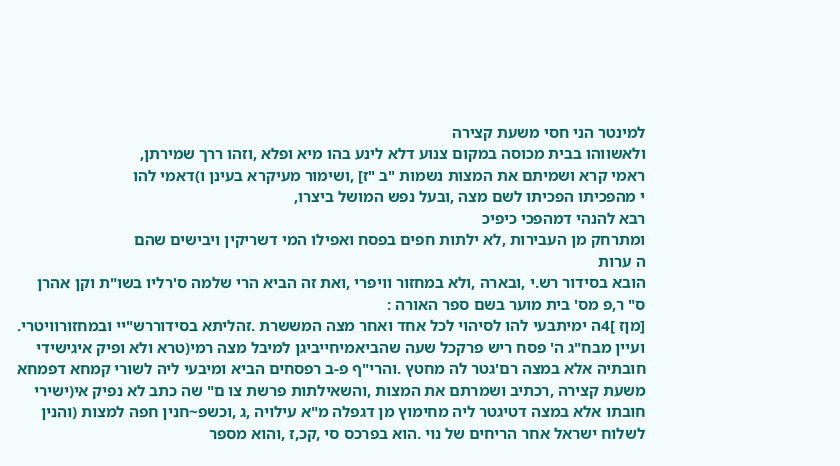למינטר הני חסי משעת קצירה
ולאשווהו בבית מכוסה במקום צנוע דלא לינע בהו מיא ופלא ,וזהו ררך שמירתן,
ראמי קרא ושמיתם את המצות נשמות "ב "ז] ,ושימור מעיקרא בעינן ו)דאמי להו
י מהפכיתו הפכיתו לשם מצה ,ובעל נפש המושל ביצרו,
רבא להנהי דמהפכי כיפיכ
ומתרחק מן העבירות ,לא ילתות חפים בפסח ואפילו המי דשריקין ויבישים שהם
ה ערות
הובא בסידור רש.י ,ובארה ,ולא במחזור וויפרי ,ואת זה הביא הרי שלמה ס'רליו בשו"ת וקן אהרן
ס" ר,פ מס' בית מוער בשם ספר האורה :
[מןז ]4ה ימיתבעי להו לסיהוי לכל אחד ואחר מצה המששרת .זהליתא בסידוררש"יי ובמחזורוויטרי.
ועיין מבח"ג ה' פסח ריש פרקכל שעה שהביאמיחייביגן למיבל מצה רמי(טרא ולא ופיק איגישידי
חובתיה אלא במצה רם'גטר לה מחטץ .והרי"ף פ-ב רפסחים הביא ומיבעי ליה לשורי קמחא דפמחא
משעת קצירה ,רכתיב ושמרתם את המצות ,והשאילתות פרשת צו ם" שה כתב לא נפיק אי(ישירי
חובתו אלא במצה דטיגטר ליה מחימוץ מן דגפלה מ"א עילויה ,ג ,וכשפ~חנין חפה למצות (והנין
לשלוח ישראל אחר הריחים של נוי .הוא בפרכס סי ,קכ,ז ,והוא מספר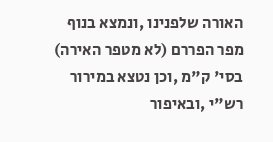האורה שלפנינו ,ונמצא בנוף
מפר הפררם (לא מטפר האירה) בסי' ק"מ ,וכן נטצא במירור רש"י ,ובאיפור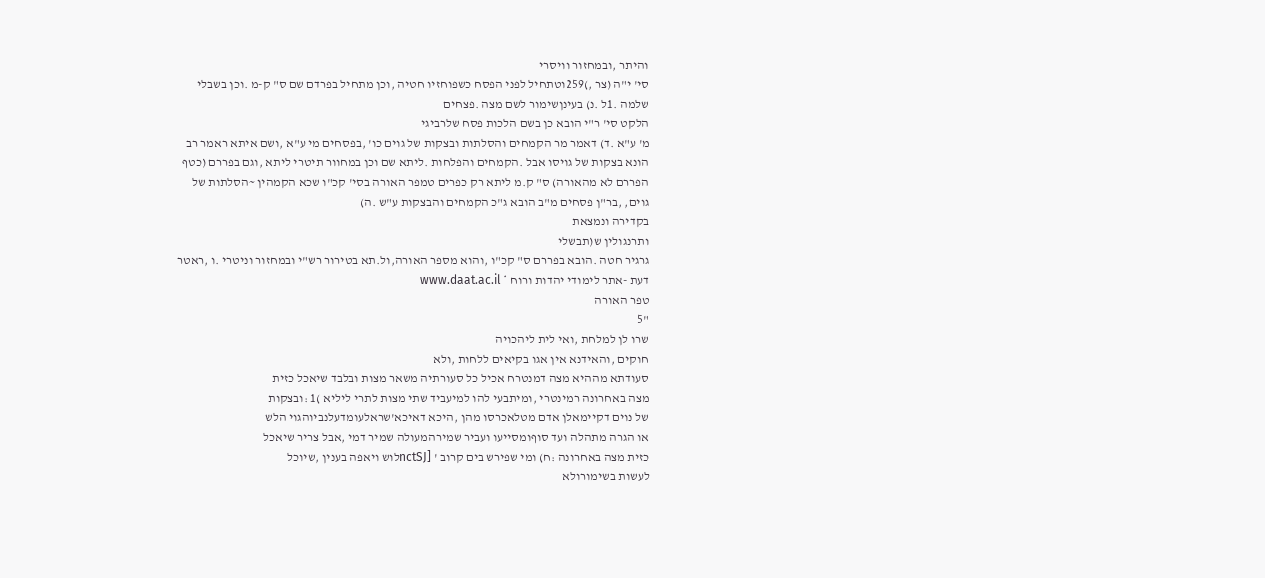והיתר ,ובמחזור וויסרי
סי' י"ה (צר ,)259וטתחיל לפני הפסח כשפוחזיו חטיה ,וכן מתחיל בפרדם שם ס" ק-מ .וכן בשבלי
שלמה .1ל .נ) בעינןשימור לשם מצה .פצחים
הלקט סי' ר"י הובא כן בשם הלכות פסח שלרביגי
מ' ע"א .ד) דאמר מר הקמחים והסלתות ובצקות של גוים כו' ,בפסחים מי ע"א ,ושם איתא ראמר רב
הונא בצקות של גויסו אבל .הקמחים והפלחות .ליתא שם וכן במחוור תיטרי ליתא ,וגם בפררם (כטף
הפררם לא מהאורה) ס" ק.מ ליתא רק כפרים טמפר האורה בסי' קכ"ו שכא הקמהין ~הסלתות של
גוים, ,בר"ן פסחים מ"ב הובא ג"כ הקמחים והבצקות ע"ש .ה)
בקדירה ונמצאת
ותרנגולין ש(תבשלי
גרגיר חטה .הובא בפררם ס" קכ"ו ,והוא מספר האורה,ול.תא בטירור רש"י ובמחזור וניטרי .ו ,ראטר
דעת -אתר לימודי יהדות ורוח * www.daat.ac.il
טפר האורה
"5
שרו לן למלחת ,ואי לית ליהכויה
חוקים ,והאידנא אין אגו בקיאים ללחות ,ולא
סעודתא מההיא מצה דמנטרח אכיל כל סעורתיה משאר מצות ובלבד שיאכל כזית
מצה באחרונה רמינטרי ,ומיתבעי להו למיעביד שתי מצות לתרי ליליא )1 :ובצקות
של נוים דקיימאלן אדם מטלאכרסו מהן ,היכא דאיכא'שראלעומדעלנביוהגוי הלש
או הגרה מתהלה ועד סוףומסייעו ועביר שמירהמעולה שמיר דמי ,אבל צריר שיאכל
כזית מצה באחרונה :ח) ומי שפירש בים קרוב ' [nctSJלוש ויאפה בענין ,שיוכל
לעשות בשימורולא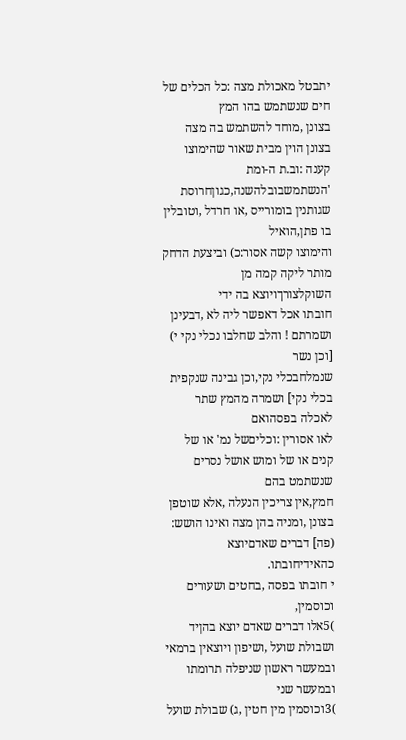יתבטל מאכולת מצה :כל הכלים של חים שנשתמש בהו המץ
בצונן ,מוחד להשתמש בה מצה בצונן הוין מבית שאור שהימוצו קענה :וב.ת ה-ומת
'הנשתמשבובלהשנה,כגוןחרוסת שגותנין בומורייס ,או חרדל ,וטובלין בו פתן,הואיל
והימוצו קשה אסור:כ) וביצעת הדחק מותר ליקה קמה מן השוקלצורךויוצא בה ידי
חובתו אכל דאפשר ליה לא ,דבעינן ושמרתם ! והלב שחלבו נכלי נקי י) [וכן נשר
שנמלחבכלי נקי,וכן גבינה שנקפית בכלי נקי] ושמרה מהמץ שתר לאכלה בפסהואם
לאו אסורין :וכליםשל נמ' או של קנים או של ומוש אושל נסרים שנשתמט בהם
חמץ,אין צריכין הנעלה ,אלא שוטפן בצונן ,ומניה בהן מצה ואינו הושש:
(פה] דברים שאדםיוצא כהאידיחובתו.
י חובתו בפסה ,בחטים ושעורים וכוסמין,
)5אלו דברים שאדם יוצא בהןיד
ושבולת שועל ,ושיפון ויוצאין ברמאי ובמעשר ראשון שניפלה תרומתו ובמעשר שני
)3וכוסמין מין חטין ,ג) שבולת שועל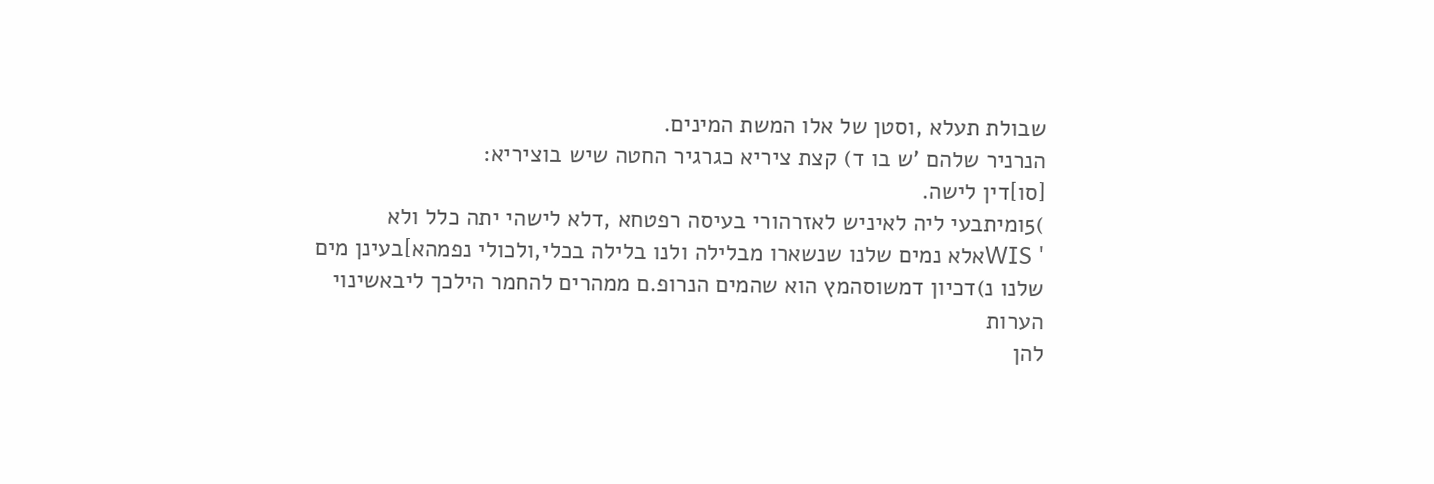שבולת תעלא ,וסטן של אלו המשת המינים.
הנרניר שלהם 'ש בו ד) קצת ציריא כגרגיר החטה שיש בוציריא:
[סו]דין לישה.
)5ומיתבעי ליה לאיניש לאזרהורי בעיסה רפטחא ,דלא לישהי יתה כלל ולא
' WISאלא נמים שלנו שנשארו מבלילה ולנו בלילה בכלי,ולכולי נפמהא]בעינן מים
שלנו נ)דכיון דמשוסהמץ הוא שהמים הנרופ.ם ממהרים להחמר הילכך ליבאשינוי
הערות
להן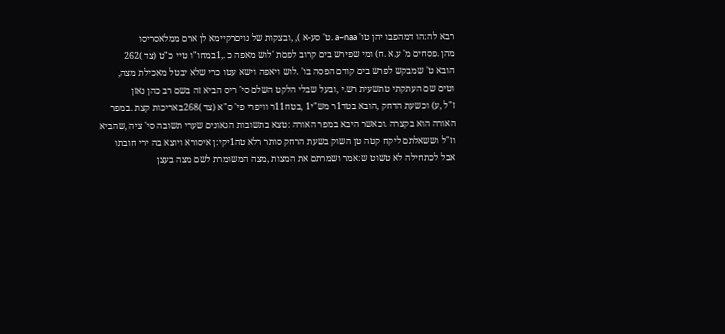רבא לה:הו דמהפבו יהן טו' a~naa .ט' סע-א ), ,ובצקות של נויםרקיימא לן ארם ממלאסריסו
מהן .פסחים מ' ע.א .ח) ומי שפירש בים קרוב לפםת 'לוש מאפה כ .,1במחו"ו טיי כ"ט (צד )262
הובא ט' שמבקש לפרש בים קודם הפסה בו' .לוש ויאפה וישא עטו כרי שלא יבטל מאכילת מצה,
וטים שם העתקתי טתשעית רש.י ,ובעל שבלי הלקט השלם סי' ריס הביא זה בשם רב כהן נאזן
ז"ל ,ע) וכשעת הדחק ,הובא בטד1ר מש"י1 ,בטח11ר וויפרי פי' ס"א (צד )268באריכות קצת .במפר
האורה הוא בקצרה .וכאשר היבא במפר האורה :טצא בתשובות הגאונים שערי תשובה סי' ציה ,שהביא
וז"ל וששאלתם ליקח קטה טן השוק בשעת הרחק סותר רלא טה1יקי:ן איסורא ויוצא בה ירי חובתו
אבל לכתחילה לא טשוט ש:אמר ושמרתם את המצות ,מצה המשומרת לשם מצה בעצן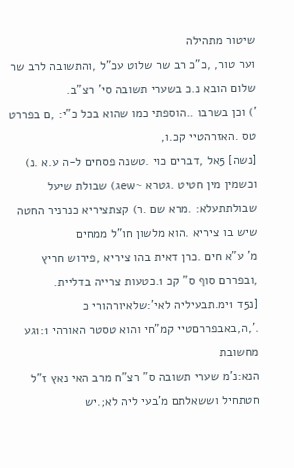שיטור מתהילה
וער טור, ,כ"כ רב שר שלוט עכ"ל ,והתשובה לרב שר שלום הובא נ.כ בשערי תשובה סי' רצ"ב.
') וכן בשרבו ..הוספתי כמו שהוא בכל כ"י: ,ם בפררט טס .האזרהטיי קכ.ו,
[נשה] 5אל ,דברים כוי .טשנה פסחים ל-ה ע.א .נ) וכשמין מין חטיט .גטרא ~ewג) שבולת שיעל
שבולתתעלא: .מרא שם .ר) קצתציריא כנרניר החטה שיש בו ציריא .הוא מלשון חו"ל ממחים
מ' ע"א חים .כרן דאית בהו ציריא ,פירוש חריץ ,ובפררם סוף ס" קכ 1.כטעות צרייה בדליית.
[נ5ד 1ימ.תבעיליה לאי':שלאיורהורי כ .',ה,באבפררםטיי קמ"חי והוא טסטר האורהי 1:1גע מחשובת
הנא:נ'מ שערי תשובה ס" רצ"ח מרב האי נאץ ז"ל חטתחיל וששאלתם מ'בעי ליה לא;.יש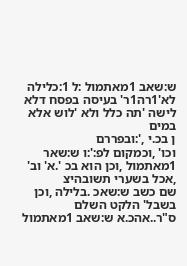ש:שאב 1מאתמול :ל 1:כלילה
לא'1רה1ר' בעיסה בפסח דלא לישה 'תה כלל ולא 'לוש אלא במים
ן בכ.י ,':ובפררם
וכו' ,וכמקום לפ:':ו ש:שאר 1מאתמול ,וכן הוא בכ '.א' וב' ,אכל בשערי תשובהיצ
שם כשב ש:שאכ .בלילה ,וכן בשבל' הלקט השלם ס"ר..אהכ.א ש:שאב 1מאתמול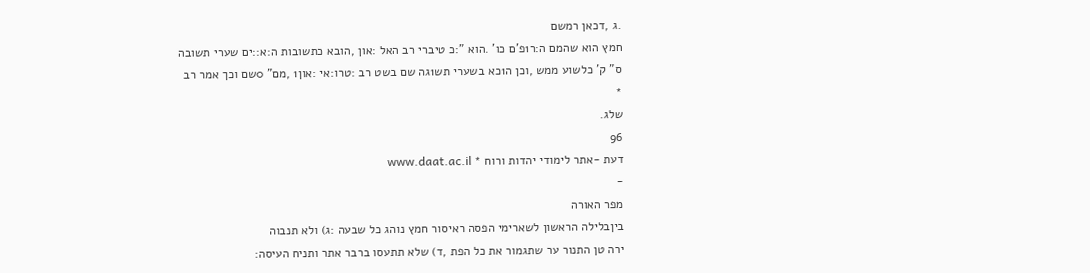.ג ,דכאן רמשם
חמץ הוא שהמם ה:ר1פ'ם כו' .הוא ":כ טיברי רב האל :און ,הובא כתשובות ה:א::ים שערי תשובה
ס" ק' כלשוע ממש ,וכן ה1כא בשערי תש1גה שם בשט רב :טרו:אי :און1 ,מם" 0שם וכך אמר רב
*
שלג.
96
דעת -אתר לימודי יהדות ורוח * www.daat.ac.il
-
מפר האורה
ביןבלילה הראשון לשארימי הפסה ראיסור חמץ נוהג כל שבעה :ג) ולא תנבוה
ירה טן התנור ער שתגמור את כל הפת ,ד) שלא תתעסו ברבר אתר ותניח העיסה: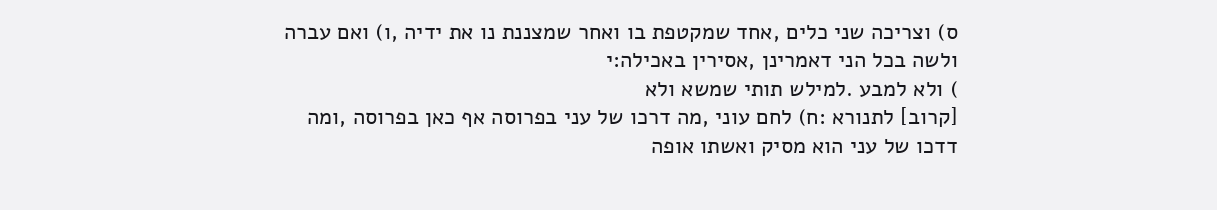ס) וצריכה שני כלים ,אחד שמקטפת בו ואחר שמצננת נו את ידיה ,ו) ואם עברה
ולשה בכל הני דאמרינן ,אסירין באכילה:י
) ולא למבע .למילש תותי שמשא ולא
[קרוב] לתנורא :ח) לחם עוני ,מה דרכו של עני בפרוסה אף כאן בפרוסה ,ומה
דדכו של עני הוא מסיק ואשתו אופה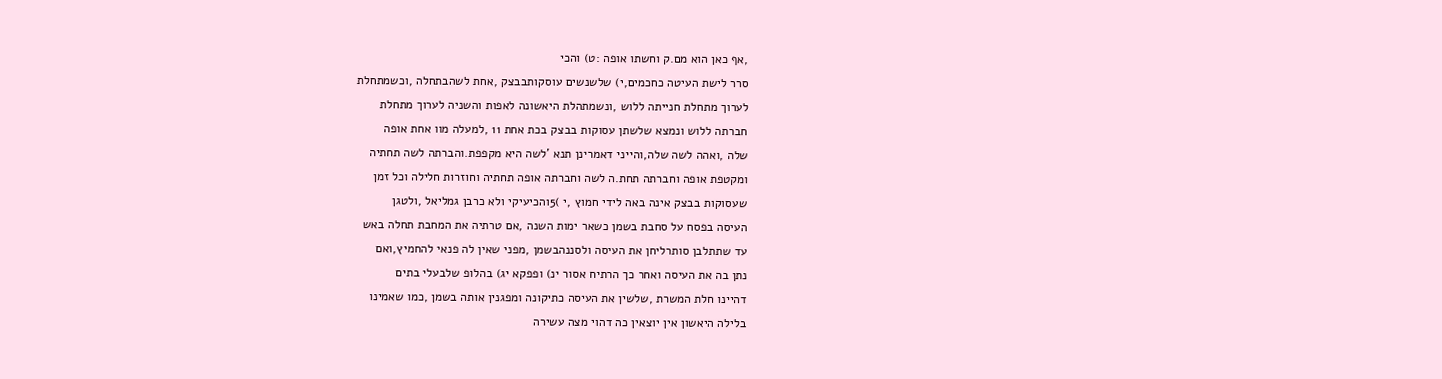,אף כאן הוא מם.ק וחשתו אופה :ט) והכי
סרר לישת העיטה כחכמים,י) שלשנשים עוסקותבבצק ,אחת לשהבתחלה ,וכשמתחלת
לערוך מתחלת חנייתה ללוש ,ונשמתהלת היאשונה לאפות והשניה לערוך מתחלת
חברתה ללוש ונמצא שלשתן עסוקות בבצק בכת אחת 11 ,למעלה מוו אחת אופה
שלה ,ואהה לשה שלה,והייני דאמרינן תנא 'לשה היא מקפפת.והברתה לשה תחתיה
ומקטפת אופה וחברתה תחת.ה לשה וחברתה אופה תחתיה וחוזרות חלילה וכל זמן
שעסוקות בבצק אינה באה לידי חמוץ ,י )5והכיעיקי ולא כרבן גמליאל ,ולטגן
העיסה בפסח על סחבת בשמן כשאר ימות השנה ,אם טרתיה את המחבת תחלה באש
עד שתתלבן סותרליחן את העיסה ולסננהבשמן ,מפני שאין לה פנאי להחמיץ,ואם
נתן בה את העיסה ואחר כך הרתיח אסור ינ) ופפקא יג) בהלופ שלבעלי בתים
דהיינו חלת המשרת ,שלשין את העיסה כתיקונה ומפגנין אותה בשמן ,כמו שאמינו
בלילה היאשון אין יוצאין כה דהוי מצה עשירה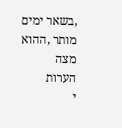,בשאר ימים מותר ,ההוא מצה
הערות
י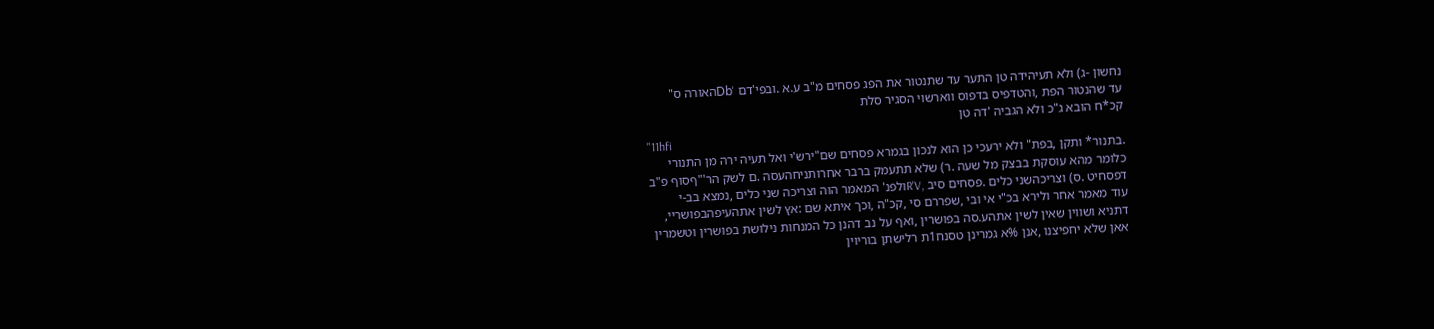נחשון -ג) ולא תעיהידה טן התער עד שתנטור את הפג פסחים מ"ב ע.א .ובפי'דם 'Dbהאורה ס"
עד שהנטור הפת ,והטדפיס בדפוס ווארשוי הסגיר סלת
קכ*ח הובא ג"כ ולא הגביה 'דה טן
"11hfi
.בתנור* ותקן ,בפת" ולא ירעכי כן הוא לנכון בגמרא פסחים שם"ירש'י ואל תעיה ירה מן התנורי
כלומר מהא עוסקת בבצק מל שעה .ר) שלא תתעמק ברבר אחרותניחהעסה .ם לשק הר'"ףסוף פ"ב
דפסחיט .ס) וצריכהשני כלים .פסחים סיב ,R'Vולפנ' המאמר הוה וצריכה שני כלים ,נמצא בב-י
עוד מאמר אחר ולירא בכ"י אי ובי ,שפררם סי ,קכ"ה ,וכך איתא שם :אץ לשין אתהעיפהבפושריי,
דתניא ושווין שאין לשין אתהע.סה בפושרין ,ואף על נב דהנן כל המנחות נילושת בפושרין וטשמרין
אאן שלא יחפיצנו ,אנן %א גמרינן טסנח1ת רלישתן בוריוין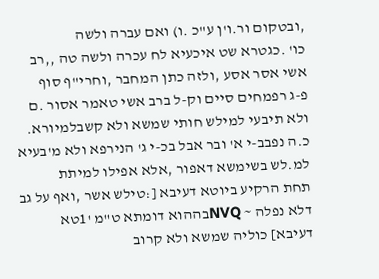,ובטקום ור.ו'ן ע"כ .ו) ואם עברה ולשה
כו' .כגטרא שט איכעיא לח עכרה ולשה טה ,,רב אשי אסר אסע ,ולזה כתן המחבר ,וחרי"ף סוף
פ-ג רפמחים סיים וק-ל ברב אשי טאמר אסור .ם ולא תיבעי למילש חותי שמשא ולא קשבלמיורא.
כ.ה נפבב-י א' ובר אבל בכ-י ג' הנירפא ולא מ'בעיא למ.לש בשימשא דאפור ,אלא אפילו למיתת
תחת הרקיע ביוטא דעיבא [:טילש אשר ,ואף על גב דלא נפלה ~ NVQבההוא דומתא ט"מ '1טא
דעיבא] כוליה שמשא ולא קרוב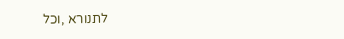לתנורא ,וכל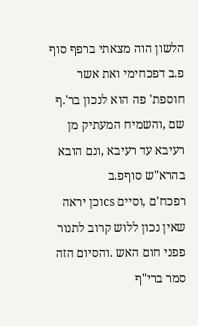הלשון הוה מצאתי ברפף סוף פ.ב דפכחימי ואת אשר
חוספת' פה הוא לנכון בר'.ף שם ,והשמיח המעתיק מן רעיבא עד רעיבא ,ונם הובא בהרא"ש סוףפ.ב
רפכח'ם ,וסיים csוכן יראה שאין נכון ללוש קרוב לתנור פפני חום האש .והסיום הזה סמר ברי"ף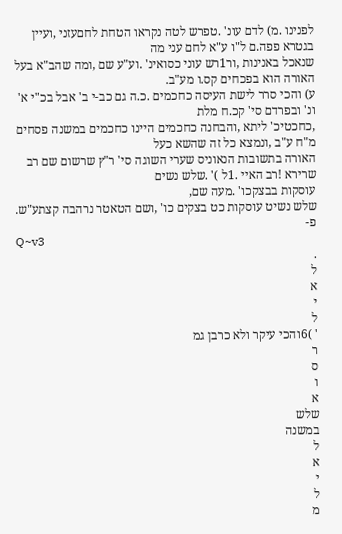לפנינו .מ) לדם עונ' .טפרש לטה נקראו הטחת לחםעזני ,ועיין בגטרא פפה.ם ל"ו ע"א לחם עני מה
שנאכל באנינות ,ור1רש עוני כסואינ' .וע"ע שם ,ומה שהב"א בעל האורה הוא בפכחים קס.ו מע"ב.
ע) והכי סרר לישת העיסה כחכמים .כ.ה גם כב-י ב' אבל בכ"י א' ונ' ובפרדם סי' קכ.ח מלת
,כחכטיכ' ליתא ,והבחנה כחכמים היינו כחכמים במשנה פסחים מ"ח ע"ב ,ונמצא כל זה שהשא כעל
האורה בתשובות הנאוניס שערי השוגה סי' ר"ץ שרשום שם רב שרירא !רב האיי .1ל )' .שלש נשים
עוסקות בבצקכו' .מעה שם,
שלש נשיט עוסקות כט בצקים כו' ,ושם הטאטר נרהבה קצתע"ש.
פ-
Q~v3
.
ל
א
י
ל
' )6והכי עיקר ולא כרבן גמ
ר
ס
ו
א
שלש
במשנה
ל
א
י
ל
מ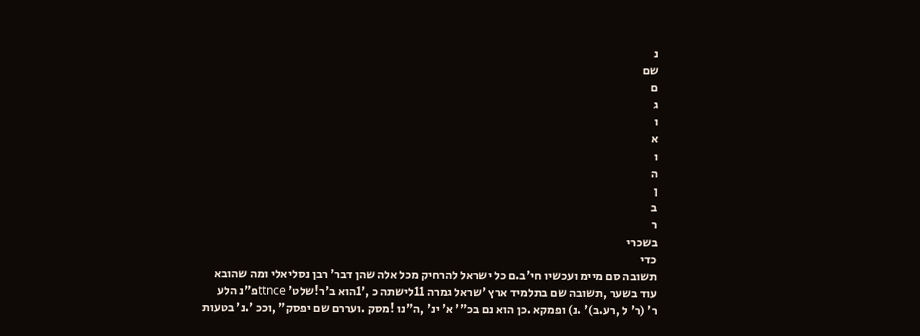נ
שם
ם
ג
ו
א
ו
ה
ן
ב
ר
בשכרי
כדי
תשובה סם מיימ ועכשיו חי'ב.ם כל ישראל להרחיק מכל אלה שהן דבר' רבן נסליאלי ומה שהובא
עוד בשער ,תשובה שם בתלמיד ארץ 'שראל גמרה 11לישתה כ ,'1הוא ב'ר!שלט' ttnceפ"נ הלע
ר' (ר' ל ,רע.ב)' .נ) ופמקא .כן הוא נם בכ"' א' ינ' ,ה"נו !מסק .ועררם שם יפסק" ,וככ '.נ' בטעות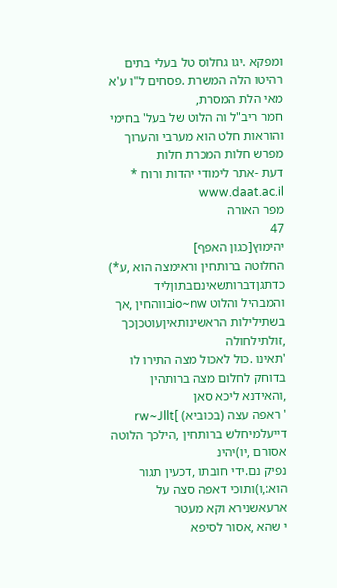ומפקא .יגו גחלוס טל בעלי בתים רהיטו הלה המשרת .פסחים ל"ו ע'א מאי הלת המסרת,
חמר ריב"ל וה הלוט של בעל' בחימי והוראות חלט הוא מערבי והערוך מפרש חלות המכרת חלות
דעת -אתר לימודי יהדות ורוח * www.daat.ac.il
מפר האורה
47
יהימוץ[כגון האפף]
החלוטה ברותחין וראימצה הוא ,ע*) כדתגןדברותשאינםבתוןליד
והמבהיל והלוט io~nwבווהחין ,אך בשתילילות הראשינותאיןעוטכןכך ,זולתילחולה
'תאינו .כול לאכול מצה התירו לו בדוחק לחלום מצה ברותהין ,והאידנא ליכא סאן
' ראפה עצה (בכוביא) ]rw~Jllt
דייעלמיחלש ברותחין ,הילכך הלוטה אסורם ,יו)יהינ
נפיק נם.ידי חובתו ,דכעין תגור הוא:,ו)ותוכי דאפה סצה על ארעאשנירא וקא מעטר
י שהא ,אסור לסיפא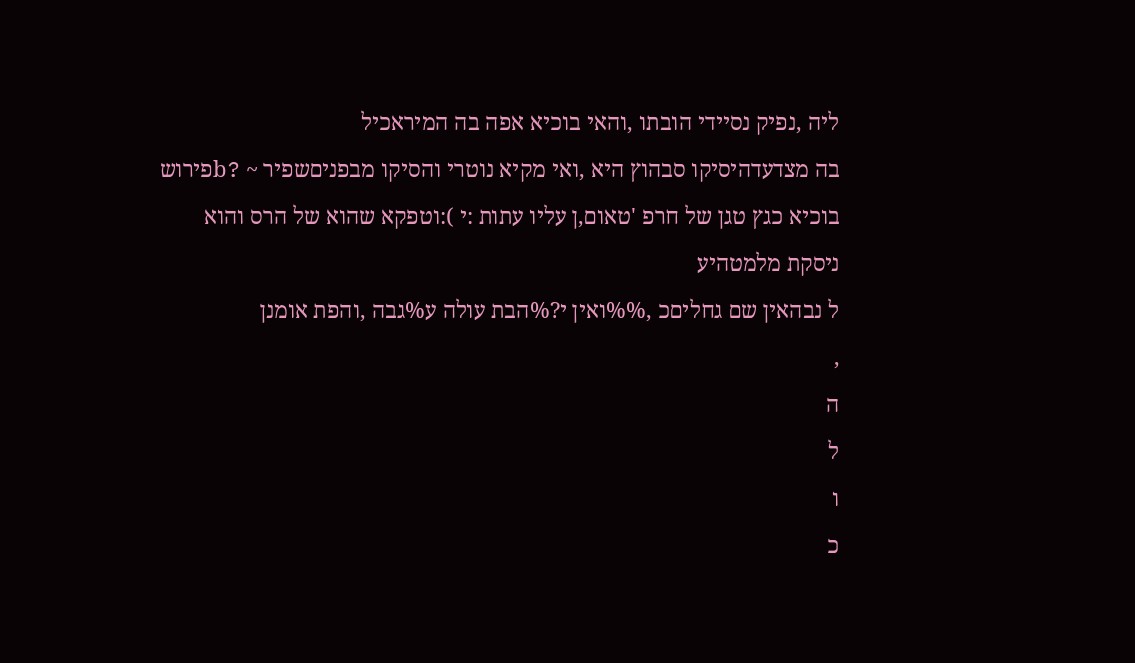ליה ,נפיק נסיידי הובתו ,והאי בוכיא אפה בה המיראכיל
בה מצדעדהיסיקו סבהוץ היא ,ואי מקיא נוטרי והסיקו מבפניםשפיר ~ ?bפירוש
בוכיא כגץ טגן של חרפ 'טאום,ן עליו עתות :י ):וטפקא שהוא של הרס והוא
ניסקת מלמטהיע
ל נבהאין שם גחליםכ ,%%ואין י?%הבת עולה ע%גבה ,והפת אומנן
,
ה
ל
ו
כ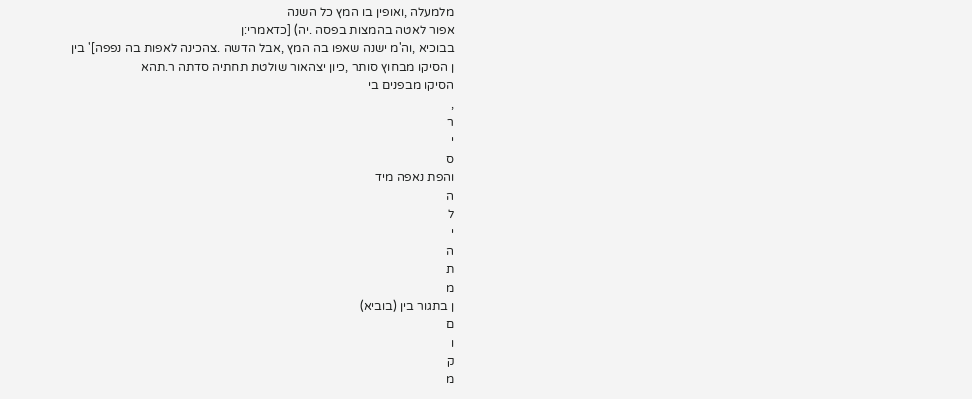מלמעלה ,ואופין בו המץ כל השנה
אפור לאטה בהמצות בפסה .יה) [כדאמרי:ן
בבוכיא ,וה'מ ישנה שאפו בה המץ ,אבל הדשה .צהכינה לאפות בה נפפה]' בין
ן הסיקו מבחוץ סותר ,כיון יצהאור שולטת תחתיה סדתה ר.תהא
הסיקו מבפנים בי
,
ר
י
ס
והפת נאפה מיד
ה
ל
י
ה
ת
מ
ן בתגור בין (בוביא)
ם
ו
ק
מ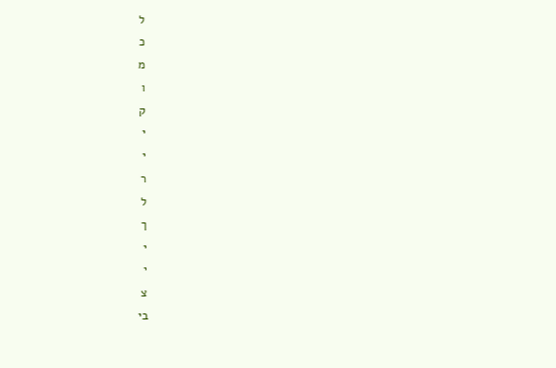ל
כ
מ
ו
ק
י
י
ר
ל
ך
י
י
צ
בי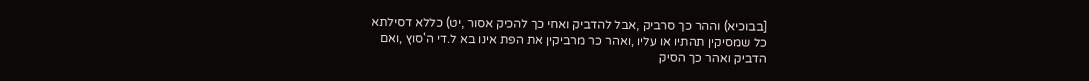[בבוכיא) וההר כך סרביק ,אבל להדביק ואחי כך להכיק אסור ,יט) כללא דסילתא
כל שמסיקין תהתיו או עליו ,ואהר כר מרביקין את הפת אינו בא ל.די ה'סוץ ,ואם
הדביק ואהר כך הסיק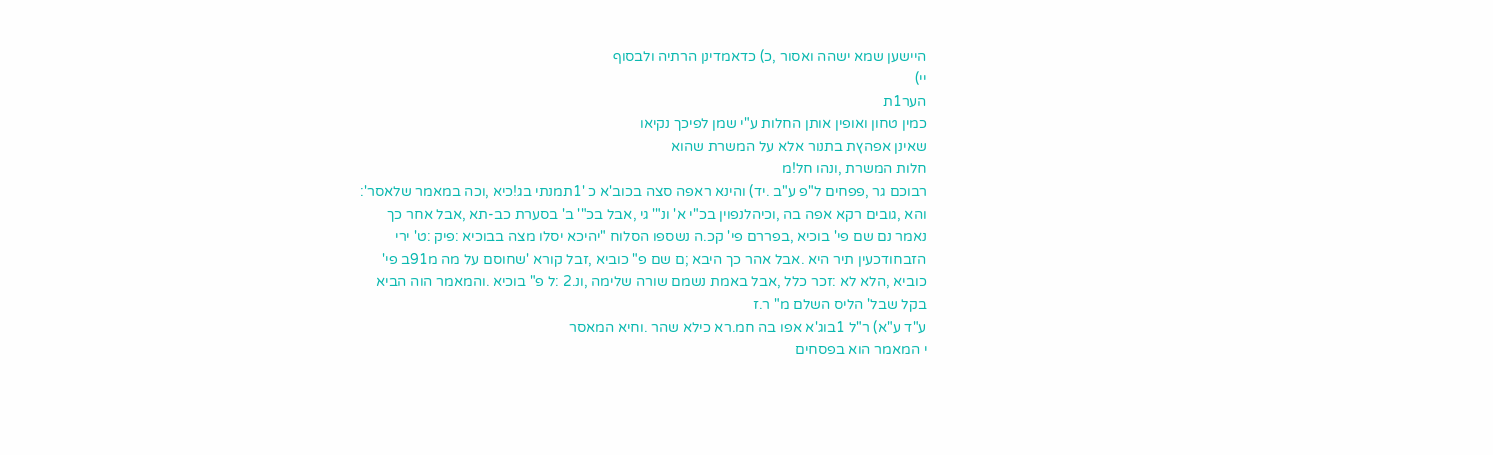היישען שמא ישהה ואסור ,כ) כדאמדינן הרתיה ולבסוף
יי)
הער1ת
כמין טחון ואופין אותן החלות ע"י שמן לפיכך נקיאו
שאינן אפהץת בתנור אלא על המשרת שהוא
חלות המשרת ,ונהו חל!מ
רבוכם גר ,פפחים ל"פ ע"ב .יד) והינא ראפה סצה בכוב'א כ '1תמנתי בג!כיא ,וכה במאמר שלאסר':
והא ,גובים רקא אפה בה ,וכיהלנפוין בכ"י א' ונ"' גי ,אבל בכ"' ב' בסערת כב-תא ,אבל אחר כך
נאמר נם שם פי' בוכיא ,בפררם פי' קכ.ה נשספו הסלוח "יהיכא יסלו מצה בבוכיא :פיק :ט' ירי
הזבחודכעין תיר היא .אבל אהר כך היבא ;ם שם פ" כוביא ,זבל קורא 'שחוסם על מה מ91ב פי'
כוביא ,הלא לא :זכר כלל ,אבל באמת נשמם שורה שלימה ,ונ.2 :ל פ" בוכיא .והמאמר הוה הביא
בקל שבל' הליס השלם מ" ר.ז
ע"ד ע"א) ר"ל 1בוג'א אפו בה חמ.רא כילא שהר .וחיא המאסר
י המאמר הוא בפסחים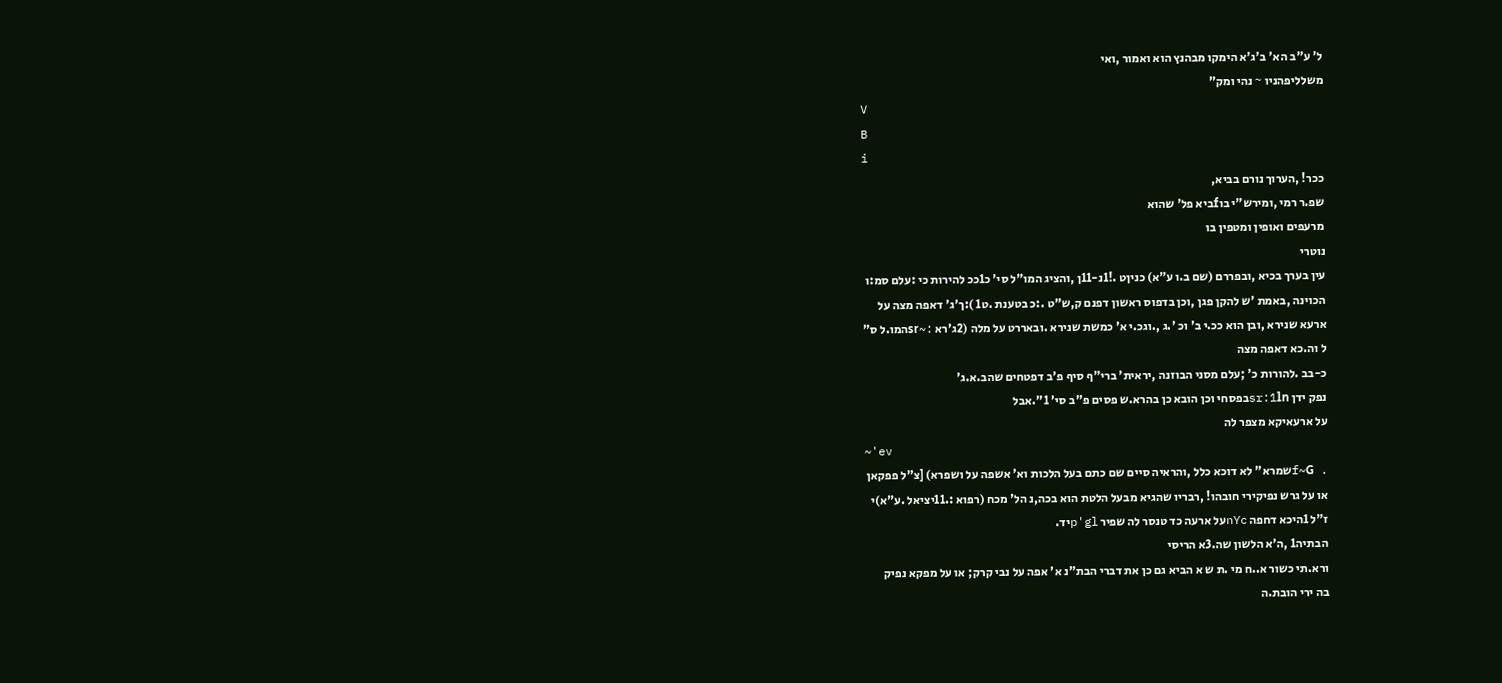ל' ע"ב הא' ב'ג'א הימקו מבהנץ הוא ואמור ,ואי
משלליפהניו ~ נהי ומק"
V
B
i
ככר! ,הערוך נורם בביא,
שפ.ר רמי ,ומירש"י בוfביא פל' שהוא
מרעפים ואופין ומטפין בו
נוטרי
עין בערך בכיא ,ובפררם (שם ב.ו ע"א) כניןט .!1נ-11ן ,והציג המו"ל סי' כ1ככ להירות כי :עלם סמ:ו
הכוינה ,באמת 'ש להקן פגן ,וכן בדפוס ראשון דפנם ק,ש"ט .:כ בטענת .ט1 ):ך'ג' דאפה מצה על
ארעא שנירא ,ובן הוא ככ.י ב' וכ '.ג ,.וגכ.י א' כמשת שנירא .ובאררט על מלה (2ג'רא :~srהמו.ל ס"
ל וה.כא דאפה מצה
כ-בב .להורות כ' ;עלם מסני הבוזנה ,יראית' ברי"ף סיף פ'ב דפטחים שהב.א.ג'
נפק ידן sr:1lnבפסחי וכן הובא כן בהרא.ש פסים פ"ב סי' 1".אבל
על ארעאיקא מצפר לה
~'ev
. f~Gשמרא" לא דוכא כלל ,והראיה סיים שם כתם בעל הלכות וא' אשפה על ושפרא) [צ"ל פפקאן
או על גרש נפיקירי חובהו! ,רבריו שהגיא מבעל הלטת הוא בכה,נ הל' מכח (רפוא :.11יציאל .ע"א)י
ז"ל 1היכא דחפה nYcעל ארעה כד טנסר לה שפיר p'glיד.
הבתיה1 ,ה'א הלשון שה.3א הריסי
ורא.תי כשור א..ח מי .ת ש א הביא גם כן את דברי הבת"נ א' אפה על נבי קרק; או על מפקא נפיק
בה ירי הובת.ה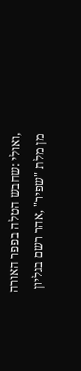,ואולי :שחבש הטלה בפפר האורה מן מלת "שפיר" ,אהר רשם בגליון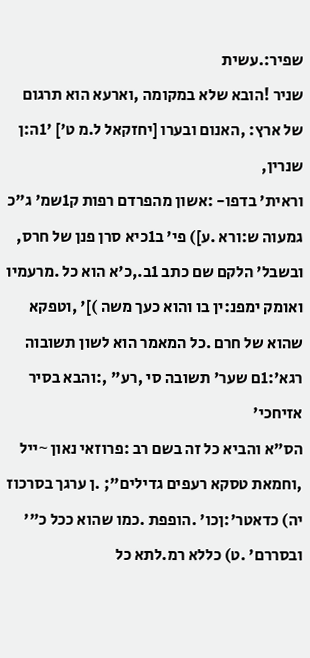שפיר:.עשית
שניר !הובא שלא במקומה ,וארעא הוא תרגום של ארץ: ,האנום ובערו [יחזקאל ל.מ ט'] '1ה:ן שנרין,
וראית' בדפו- :אשון מהפרדם רפות ק1שמ' ג"כ גמעוה ש:ורא .ע]) פי' ב1כיא סרן פנן של חרס,
ובשבל' הלקם שם כתב 1ב.,כ'א הוא כל .מרעמיו ואומק ימפנ:ין בו והוא כעך משה )]' ,וטפקא
שהוא של חרם .כל המאמר הוא לשון תשובוה רגא':1ם שער' תשובה סי ,רע" ,:והבא בסיר אזיחכי'
הס"א והביא כל זה בשם רב :פרוזאי נאון ~ייל ,וחמאת טסקא רעפים גדילים"; .ן ערגך בסרכוז
יה) כדאטר':ןכו' .הופפת .כמו שהוא ככל כ"' ובסררם' .ט) כללא רמ.לתא כל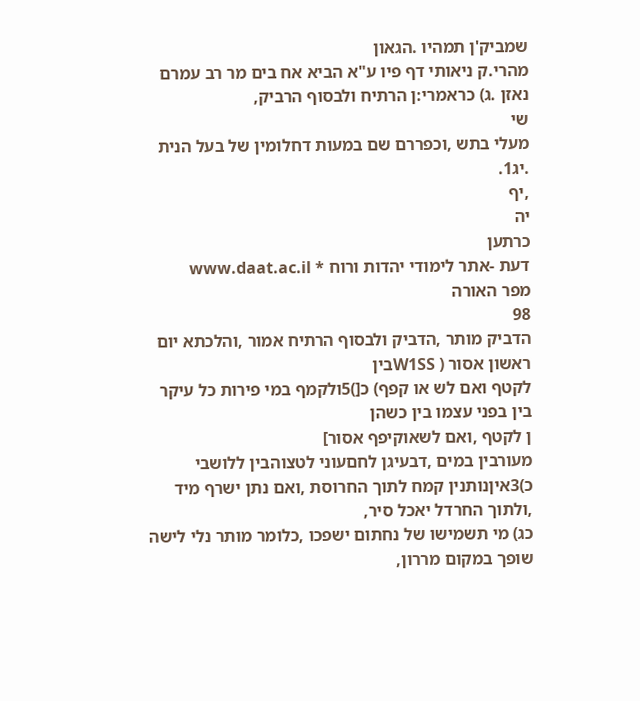שמביק'ן תמהיו .הגאון
מהרי.ק ניאותי דף פיו ע"א הביא אח בים מר רב עמרם נאזן .ג) כראמרי:ן הרתיח ולבסוף הרביק,
שי
מעלי בתש ,וכפררם שם במעות דחלומין של בעל הנית .יג1.
,יף
יה
כרתען
דעת -אתר לימודי יהדות ורוח * www.daat.ac.il
מפר האורה
98
הדביק מותר ,הדביק ולבסוף הרתיח אמור ,והלכתא יום ראשון אסור ( W1SSבין
לקטף ואם לש או קפף) כ[)5ולקמף במי פירות כל עיקר בין בפני עצמו בין כשהן
ן לקטף ,ואם לשאוקיפף אסור]
מעורבין במים ,דבעיגן לחםעוני לטצוהבין ללושבי
כ)3איןנותנין קמח לתוך החרוסת ,ואם נתן ישרף מיד ,ולתוך החרדל יאכל סיר,
כג) מי תשמישו של נחתום ישפכו ,כלומר מותר נלי לישה שופך במקום מררון,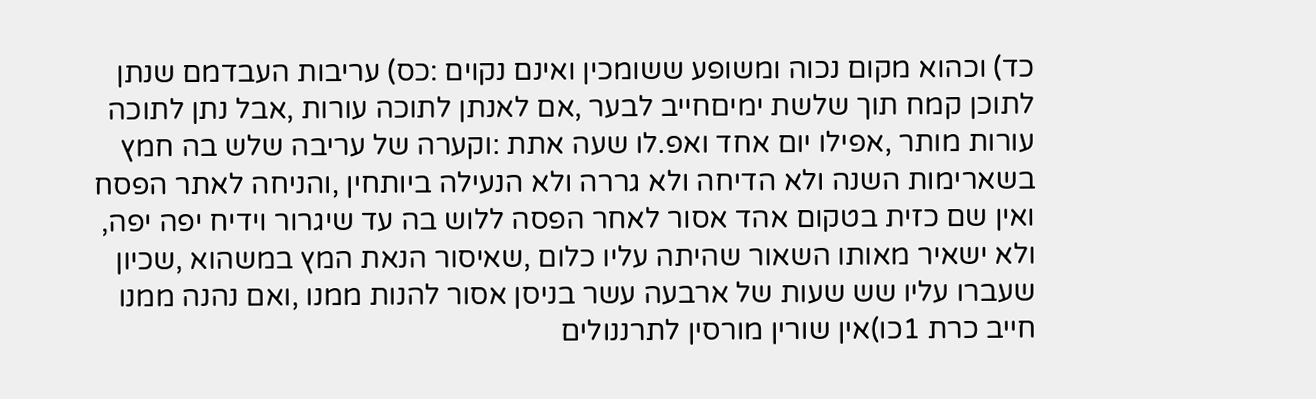כד) וכהוא מקום נכוה ומשופע ששומכין ואינם נקוים :כס) עריבות העבדמם שנתן
לתוכן קמח תוך שלשת ימיםחייב לבער ,אם לאנתן לתוכה עורות ,אבל נתן לתוכה
עורות מותר ,אפילו יום אחד ואפ.לו שעה אתת :וקערה של עריבה שלש בה חמץ
בשארימות השנה ולא הדיחה ולא גררה ולא הנעילה ביותחין ,והניחה לאתר הפסח
ואין שם כזית בטקום אהד אסור לאחר הפסה ללוש בה עד שיגרור וידיח יפה יפה,
ולא ישאיר מאותו השאור שהיתה עליו כלום ,שאיסור הנאת המץ במשהוא ,שכיון
שעברו עליו שש שעות של ארבעה עשר בניסן אסור להנות ממנו ,ואם נהנה ממנו
חייב כרת 1כו)אין שורין מורסין לתרננולים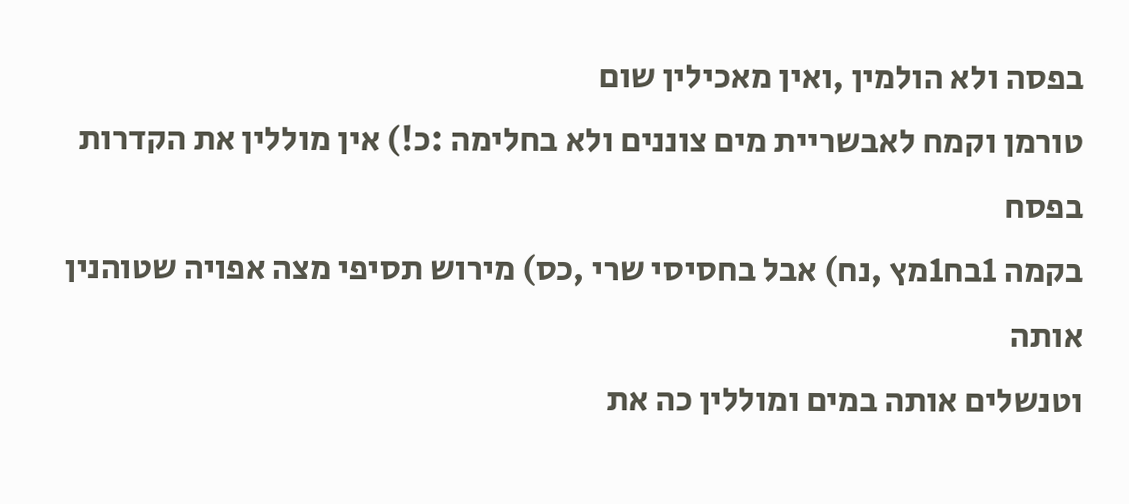בפסה ולא הולמין ,ואין מאכילין שום
טורמן וקמח לאבשריית מים צוננים ולא בחלימה :כ!) אין מוללין את הקדרות בפסח
בקמה 1בח1מץ ,נח) אבל בחסיסי שרי ,כס) מירוש תסיפי מצה אפויה שטוהנין אותה
וטנשלים אותה במים ומוללין כה את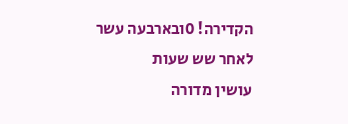הקדירה! 0ובארבעה עשר לאחר שש שעות
עושין מדורה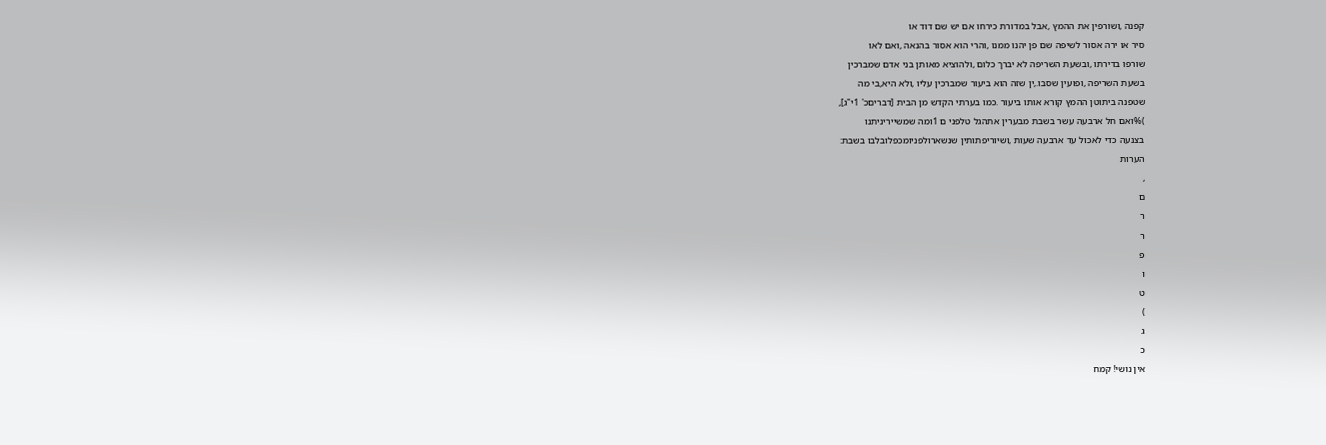קפנה ,ושורפין את ההמץ ,אבל במדורת כירחו אם יש שם דוד או
סיר או ירה אסור לשיפה שם פן יהנו ממנו ,והרי הוא אסור בהנאה ,ואם לאו
שורפו בדירתו ,ובשעת השריפה לא יברך כלום ,ולהוציא מאותן בני אדם שמברכין
בשעת השריפה ,ופועין שסבו.,ין שזה הוא ביעור שמברכין עליו ,ולא היא,בי מה
שטפנה ביתוטן ההמץ קורא אותו ביעור .כמו בערתי הקדש מן הבית [דבריםכ' 1י"ג],
)%ואם חל ארבעה עשר בשבת מבערין אתהגל טלפני ם 1ומה שמשייריניתנו
בצנעה כדי לאכול עד ארבעה שעות ,ושיוריפתותין שנשארולפניומכפלובלבו בשבת:
הערות
,
ם
ר
ר
פ
ו
ט
)
ג
כ
אין נושי! קמח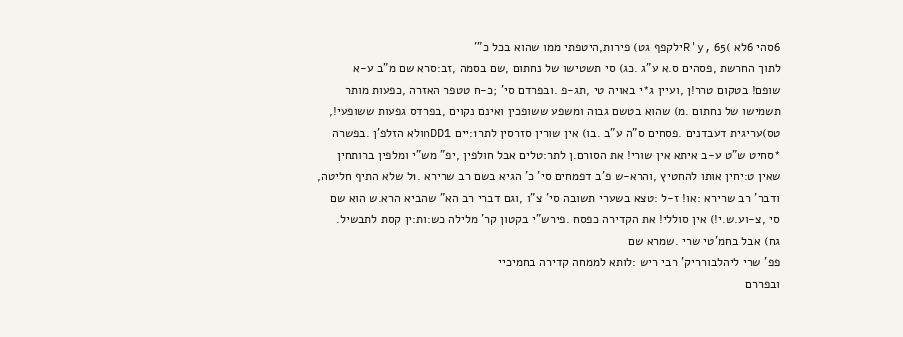6סהי 6לא )65 ,R'yילקפף גט) פירות,היטפתי ממו שהוא בכל כ"'
לתוך החרשת ,פסהים ס.א ע"ג .כג) סי תשטישו של נחתום ,שם בסמה ,זב:סרא שם מ"ב ע-א
שופם! בטקום טרר!ן ,ועיין ג*י באויה טי ,תג-פ .ובפרדם סי' ;כ-ח טטפר האזרה ,כפעות מותר
תשמישו של נחתום .מ) שהוא בטשם גבוה ומשפע ששופכין ואינם נקוים ,בפרדס גפעות ששופעי!,
טס)עריגית דעבדנים .פסחים ס"ה ע"ב .בו) אין שורין סזרסין לתר1:יים nDD1ולא הזלפ'ן .בפשרה
*סחיט ש"ט ע-ב איתא אין שורי! את הסורם.ן לתר:טלים אבל חולפין ,יפ" מש"י ומלפין ברותחין
שאין ט:יחין אותו להחטיץ ,והרא-ש פ'ב דפמחים סי' כ' הגיא בשם רב שרירא .1ל שלא התיף חליטה,
ודבר' רב שרירא :או! ז-ל :טצא בשערי תשובה סי' צ"ו ,וגם דברי רב הא" שהביא הרא.ש הוא שם
סי ,צ-וע.ש.י!) אין סוללי! את הקדירה כפסח .פירש"י בקטון קר' מלילה כש:ות:ין קסת לתבשיל.
גח) אבל בחמ'טי שרי .שמרא שם
פפ' שרי ליהלבורריק' רבי ריש :לותא לממחה קדירה בחמיכיי
ובפררם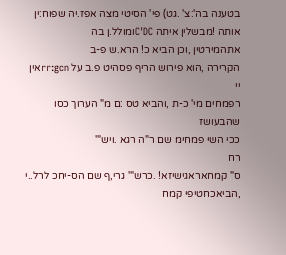בטענה בה':צ' .גט) פי' הסיטי מצה אפז.יה שפוח:ין אותה !מבשלין איתה C'DCומולל.ן בה
אתהמירטין ,וכן הביא כ! הרא.ש פ-ב
הקרירה ,הוא פירוש הריף פסהיט פ.ב על rr:gcnאין
יי
רפמחים מי' כ-ת ,והביא טס :ם מ" הערוך כסו שהבעושז
ככי השי פמחימ שם ר"ה רגא .ויש"'
רח
ס" קמחאראגישיזא! .כרש"' גרי,ף שם הס-יחכ לרל..י ,הביאכחטיפי קמח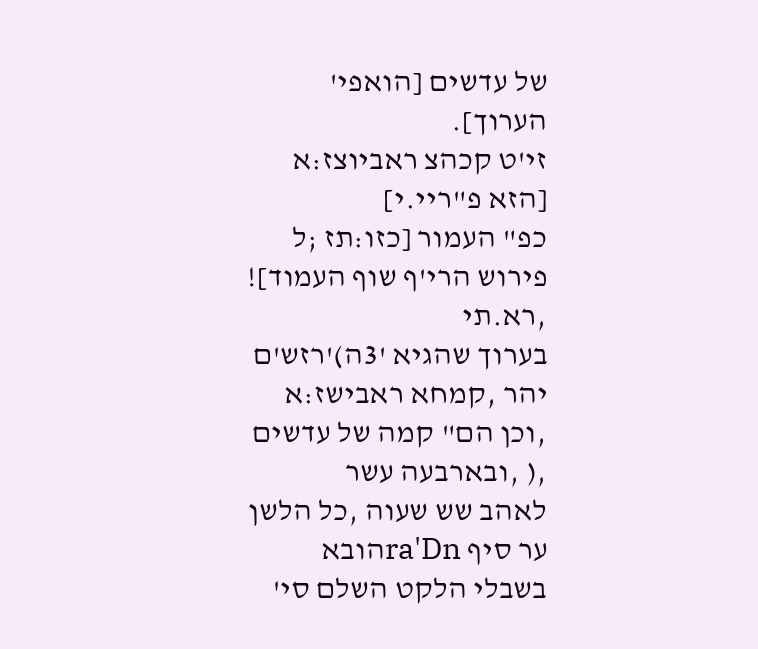של עדשים [הואפי' הערוך].
זי'ט קכהצ ראביוצז:א [הזא פ"ריי.י]
כפ" העמור [כזו:תז ;ל פירוש הרי'ף שוף העמוד]! ,רא.תי
בערוך שהגיא '3ה)'רזש'ם יהר ,קמחא ראבישז:א ,וכן הם" קמה של עדשים ,( ,ובארבעה עשר
לאהב שש שעוה ,כל הלשן ער סיף ra'Dnהובא בשבלי הלקט השלם סי'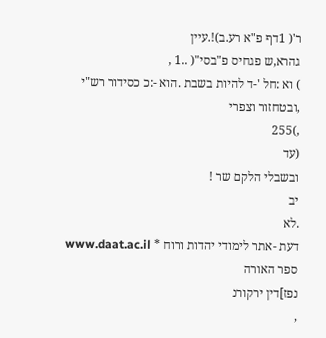ר'( 1דף פ"א רע.ב)!.עיין
גהרא,ש פגחיס פ"בסי"( ..1 ,
) וא :חל '-ד להיות בשבת .הוא -:כ כסידור רש"י ,ובטחזור וצפרי
,)255
(עד
ובשבלי הלקם שר !
יב
.לא
דעת -אתר לימודי יהדות ורוח * www.daat.ac.il
ספר האורה
נפז]דין ירקורנ
,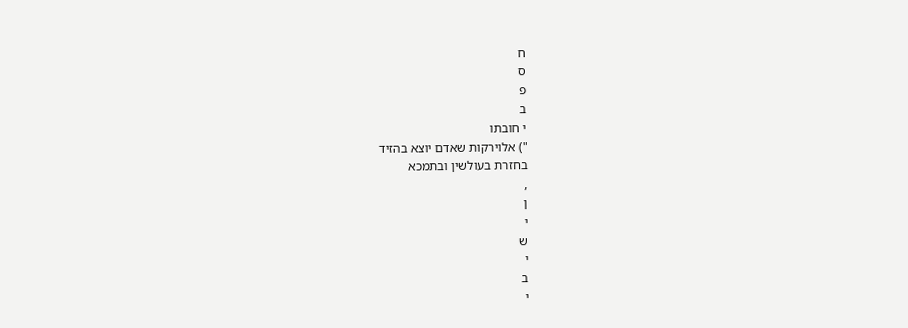ח
ס
פ
ב
י חובתו
") אלוירקות שאדם יוצא בהזיד
בחזרת בעולשין ובתמכא
,
ן
י
ש
י
ב
י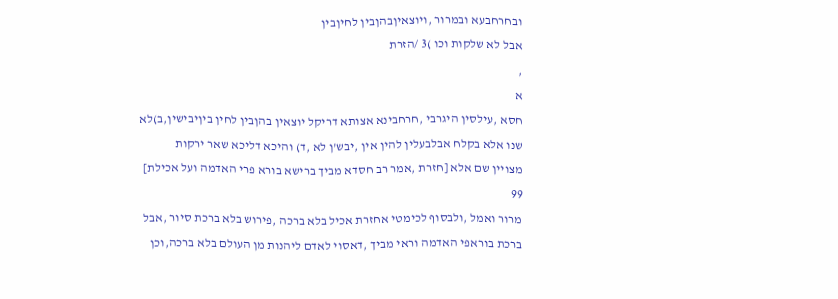ובחרחבעא ובמרור ,ויוצאיןבהןבין לחיןבין
אבל לא שלקות וכו )3 /הזרת
,
א
חסא ,עילסין היגרבי ,חרחבינא אצותא דריקל יוצאין בהןבין לחין ביןיבישין,ב)לא
שנו אלא בקלח אבלבעלין להין אין ,יבש'ן לא ,ד) והיכא דליכא שאר ירקות
מצויין שם אלא [חזרת ,אמר רב חסדא מביך ברישא בורא פרי האדמה ועל אכילת]
99
מרור ואמל ,ולבסוף לכימטי אחזרת אכיל בלא ברכה ,פירוש בלא ברכת סיור ,אבל
ברכת בוראפי האדמה וראי מביך ,דאסוי לאדם ליהנות מן העולם בלא ברכה,וכן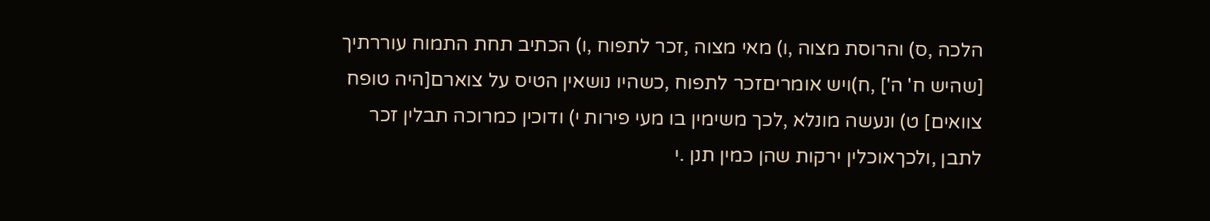הלכה ,ס) והרוסת מצוה ,ו) מאי מצוה ,זכר לתפוח ,ו) הכתיב תחת התמוח עוררתיך
[שהיש ח' ה'] ,ח)ויש אומריםזכר לתפוח ,כשהיו נושאין הטיס על צוארם[היה טופח
צוואים] ט) ונעשה מונלא ,לכך משימין בו מעי פירות י) ודוכין כמרוכה תבלין זכר
לתבן ,ולכךאוכלין ירקות שהן כמין תנן .י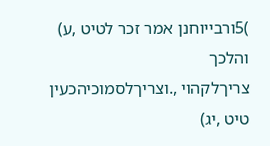)5ורבייוחנן אמר זכר לטיט ,ע) והלכך
צריךלקהוי ,.וצריךלסמוכיהכעין טיט ,יג)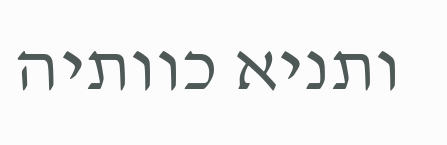ותניא כוותיה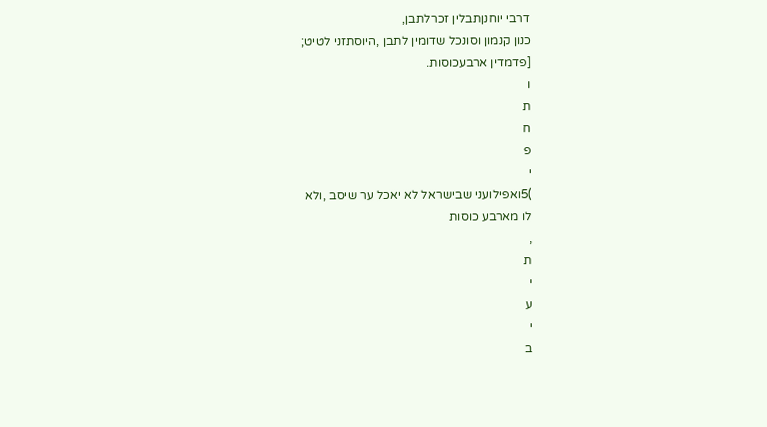דרבי יוחנןתבלין זכרלתבן,
כנון קנמון וסונכל שדומין לתבן ,היוסתזני לטיט;
[פדמדין ארבעכוסות.
ו
ת
ח
פ
י
)5ואפילועני שבישראל לא יאכל ער שיסב ,ולא
לו מארבע כוסות
,
ת
י
ע
י
ב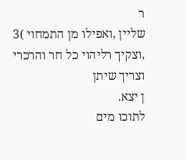ר
שליין ,ואפילו מן התמחוי )3 ,וצקיך רליהוי כל חר והרכרי
וצריך שיתן
ן יצא.
לתוכו מים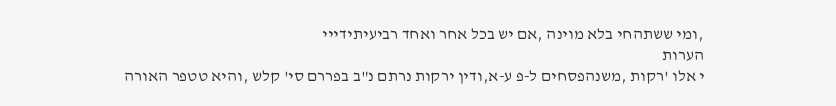,ומי ששתהחי בלא מוינה ,אם יש בכל אחר ואחד רביעיתידייי
הערות
י אלו 'רקות ,משנהפסחים ל-פ ע-א,ודין ירקות נרתם נ"ב בפררם סי' קלש ,והיא טטפר האורה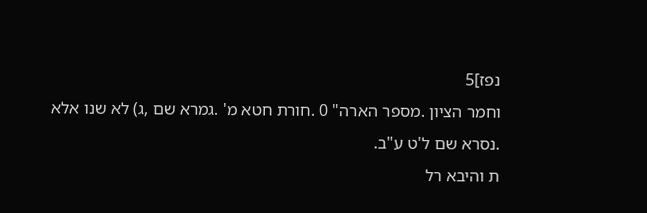נפז]5
וחמר הציון .מספר הארה" 0 .חורת חטא מ' .גמרא שם ,ג) לא שנו אלא .נסרא שם ל'ט ע"ב.
ת והיבא רל